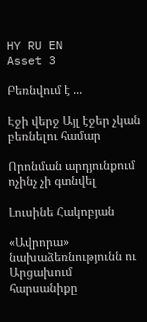HY RU EN
Asset 3

Բեռնվում է ...

Էջի վերջ Այլ էջեր չկան բեռնելու համար

Որոնման արդյունքում ոչինչ չի գտնվել

Լուսինե Հակոբյան

«Ավրորա» նախաձեռնությունն ու Արցախում հարսանիքը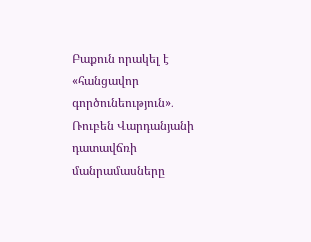Բաքուն որակել է «հանցավոր գործունեություն»․ Ռուբեն Վարդանյանի դատավճռի մանրամասները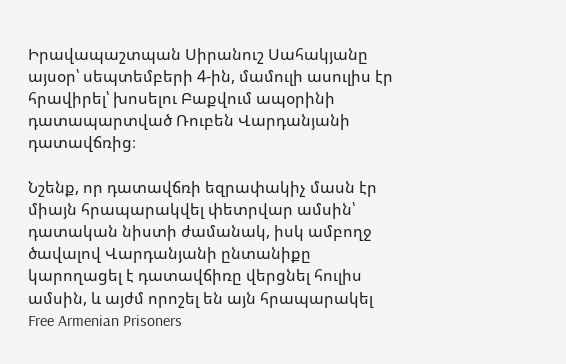Իրավապաշտպան Սիրանուշ Սահակյանը այսօր՝ սեպտեմբերի 4-ին, մամուլի ասուլիս էր հրավիրել՝ խոսելու Բաքվում ապօրինի դատապարտված Ռուբեն Վարդանյանի դատավճռից։

Նշենք, որ դատավճռի եզրափակիչ մասն էր միայն հրապարակվել փետրվար ամսին՝ դատական նիստի ժամանակ, իսկ ամբողջ ծավալով Վարդանյանի ընտանիքը կարողացել է դատավճիռը վերցնել հուլիս ամսին, և այժմ որոշել են այն հրապարակել Free Armenian Prisoners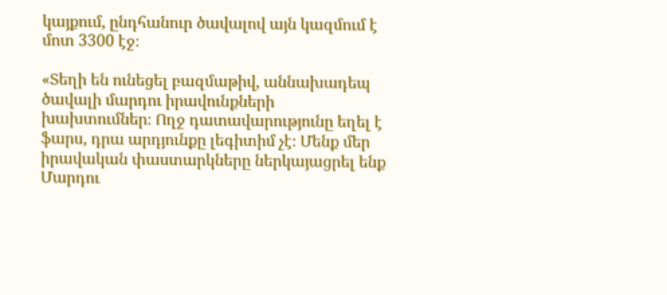կայքում, ընդհանուր ծավալով այն կազմում է մոտ 3300 էջ։

«Տեղի են ունեցել բազմաթիվ, աննախադեպ ծավալի մարդու իրավունքների խախտումներ։ Ողջ դատավարությունը եղել է ֆարս, դրա արդյունքը լեգիտիմ չէ։ Մենք մեր իրավական փաստարկները ներկայացրել ենք Մարդու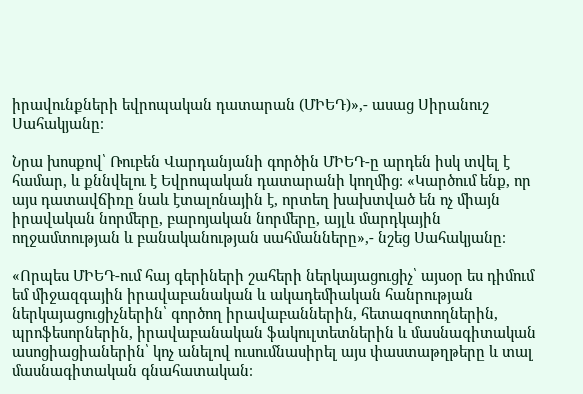իրավունքների եվրոպական դատարան (ՄԻԵԴ)»,- ասաց Սիրանուշ Սահակյանը։

Նրա խոսքով՝ Ռուբեն Վարդանյանի գործին ՄԻԵԴ-ը արդեն իսկ տվել է համար, և քննվելու է Եվրոպական դատարանի կողմից։ «Կարծում ենք, որ այս դատավճիռը նաև էտալոնային է, որտեղ խախտված են ոչ միայն իրավական նորմերը, բարոյական նորմերը, այլև մարդկային ողջամտության և բանականության սահմանները»,- նշեց Սահակյանը։

«Որպես ՄԻԵԴ-ում հայ գերիների շահերի ներկայացուցիչ՝ այսօր ես դիմում եմ միջազգային իրավաբանական և ակադեմիական հանրության ներկայացուցիչներին՝ գործող իրավաբաններին, հետազոտողներին, պրոֆեսորներին, իրավաբանական ֆակուլտետներին և մասնագիտական ասոցիացիաներին՝ կոչ անելով ուսումնասիրել այս փաստաթղթերը և տալ մասնագիտական գնահատական։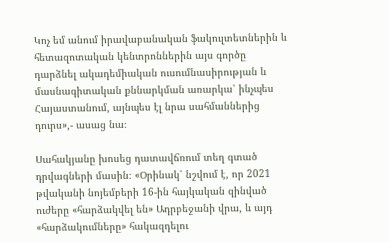Կոչ եմ անում իրավաբանական ֆակուլտետներին և հետազոտական կենտրոններին այս գործը դարձնել ակադեմիական ուսումնասիրության և մասնագիտական քննարկման առարկա՝ ինչպես Հայաստանում, այնպես էլ նրա սահմաններից դուրս»,- ասաց նա։

Սահակյանը խոսեց դատավճռում տեղ գտած դրվագների մասին։ «Օրինակ՝ նշվում է, որ 2021 թվականի նոյեմբերի 16-ին հայկական զինված ուժերը «հարձակվել են» Ադրբեջանի վրա, և այդ «հարձակումները» հակազդելու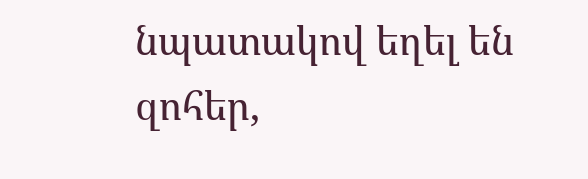նպատակով եղել են զոհեր,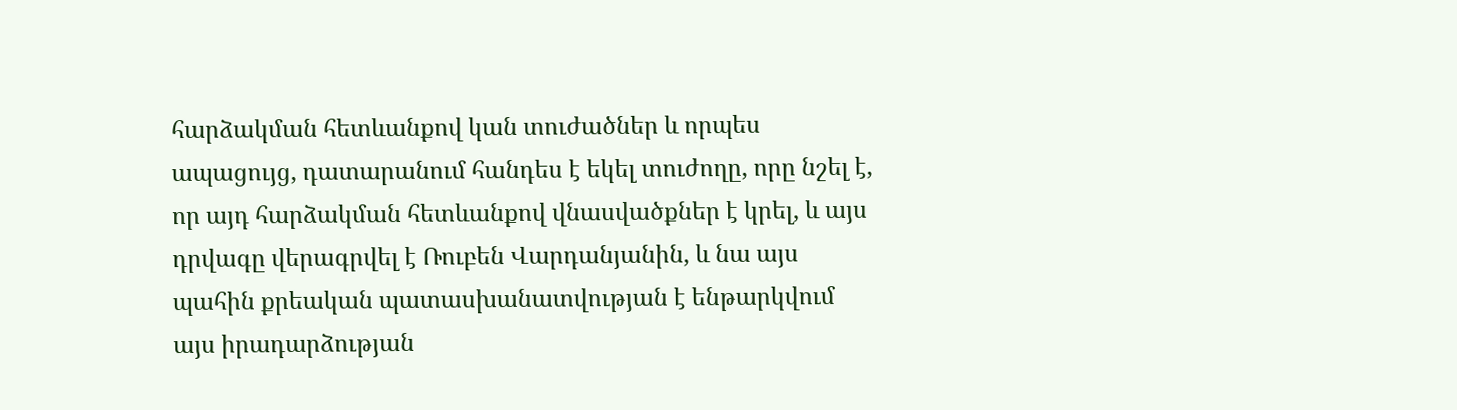հարձակման հետևանքով կան տուժածներ և որպես ապացույց, դատարանում հանդես է եկել տուժողը, որը նշել է, որ այդ հարձակման հետևանքով վնասվածքներ է կրել, և այս դրվագը վերագրվել է Ռուբեն Վարդանյանին, և նա այս պահին քրեական պատասխանատվության է ենթարկվում այս իրադարձության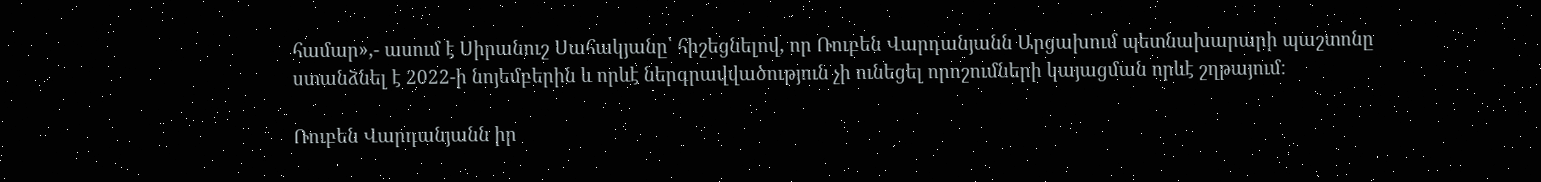համար»,- ասում է Սիրանուշ Սահակյանը՝ հիշեցնելով, որ Ռուբեն Վարդանյանն Արցախում պետնախարարի պաշտոնը ստանձնել է 2022-ի նոյեմբերին և որևէ ներգրավվածություն չի ունեցել որոշումների կայացման որևէ շղթայում։

Ռուբեն Վարդանյանն իր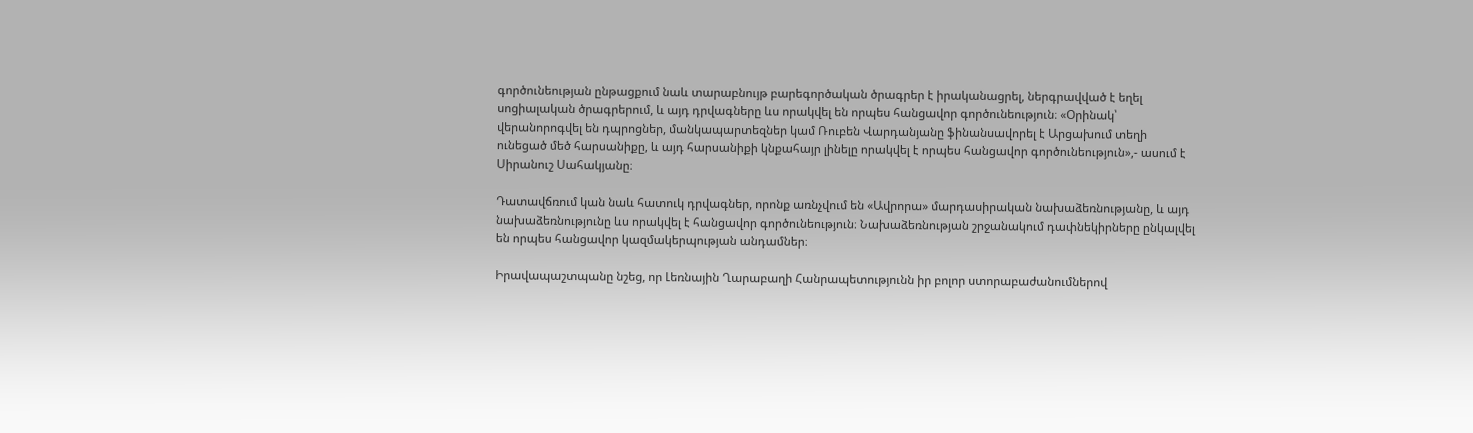գործունեության ընթացքում նաև տարաբնույթ բարեգործական ծրագրեր է իրականացրել, ներգրավված է եղել սոցիալական ծրագրերում, և այդ դրվագները ևս որակվել են որպես հանցավոր գործունեություն։ «Օրինակ՝ վերանորոգվել են դպրոցներ, մանկապարտեզներ կամ Ռուբեն Վարդանյանը ֆինանսավորել է Արցախում տեղի ունեցած մեծ հարսանիքը, և այդ հարսանիքի կնքահայր լինելը որակվել է որպես հանցավոր գործունեություն»,- ասում է Սիրանուշ Սահակյանը։

Դատավճռում կան նաև հատուկ դրվագներ, որոնք առնչվում են «Ավրորա» մարդասիրական նախաձեռնությանը, և այդ նախաձեռնությունը ևս որակվել է հանցավոր գործունեություն։ Նախաձեռնության շրջանակում դափնեկիրները ընկալվել են որպես հանցավոր կազմակերպության անդամներ։

Իրավապաշտպանը նշեց, որ Լեռնային Ղարաբաղի Հանրապետությունն իր բոլոր ստորաբաժանումներով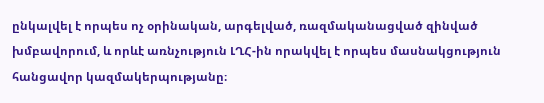ընկալվել է որպես ոչ օրինական, արգելված, ռազմականացված զինված խմբավորում, և որևէ առնչություն ԼՂՀ-ին որակվել է որպես մասնակցություն հանցավոր կազմակերպությանը։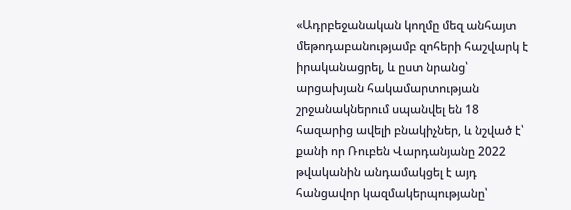«Ադրբեջանական կողմը մեզ անհայտ մեթոդաբանությամբ զոհերի հաշվարկ է իրականացրել, և ըստ նրանց՝ արցախյան հակամարտության շրջանակներում սպանվել են 18 հազարից ավելի բնակիչներ, և նշված է՝ քանի որ Ռուբեն Վարդանյանը 2022 թվականին անդամակցել է այդ հանցավոր կազմակերպությանը՝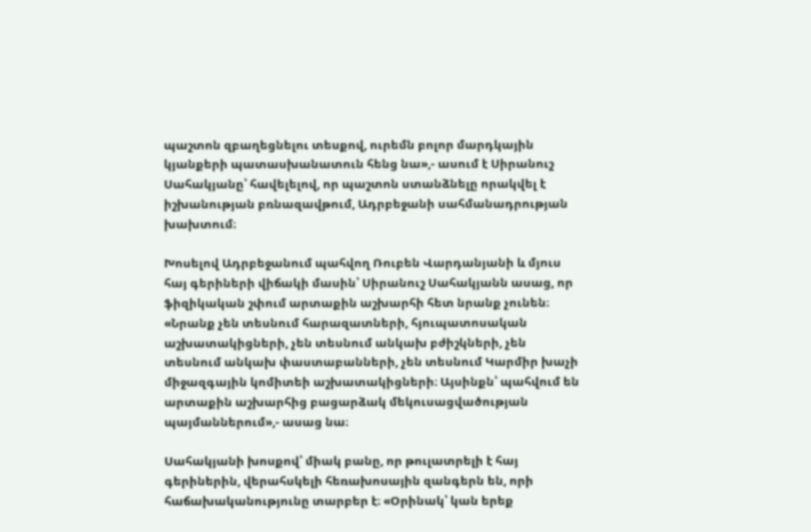պաշտոն զբաղեցնելու տեսքով, ուրեմն բոլոր մարդկային կյանքերի պատասխանատուն հենց նա»,- ասում է Սիրանուշ Սահակյանը՝ հավելելով, որ պաշտոն ստանձնելը որակվել է իշխանության բռնազավթում, Ադրբեջանի սահմանադրության խախտում։

Խոսելով Ադրբեջանում պահվող Ռուբեն Վարդանյանի և մյուս հայ գերիների վիճակի մասին՝ Սիրանուշ Սահակյանն ասաց, որ ֆիզիկական շփում արտաքին աշխարհի հետ նրանք չունեն։ «Նրանք չեն տեսնում հարազատների, հյուպատոսական աշխատակիցների, չեն տեսնում անկախ բժիշկների, չեն տեսնում անկախ փաստաբանների, չեն տեսնում Կարմիր խաչի միջազգային կոմիտեի աշխատակիցների։ Այսինքն՝ պահվում են արտաքին աշխարհից բացարձակ մեկուսացվածության պայմաններում»,- ասաց նա։

Սահակյանի խոսքով՝ միակ բանը, որ թուլատրելի է հայ գերիներին, վերահսկելի հեռախոսային զանգերն են, որի հաճախականությունը տարբեր է։ «Օրինակ՝ կան երեք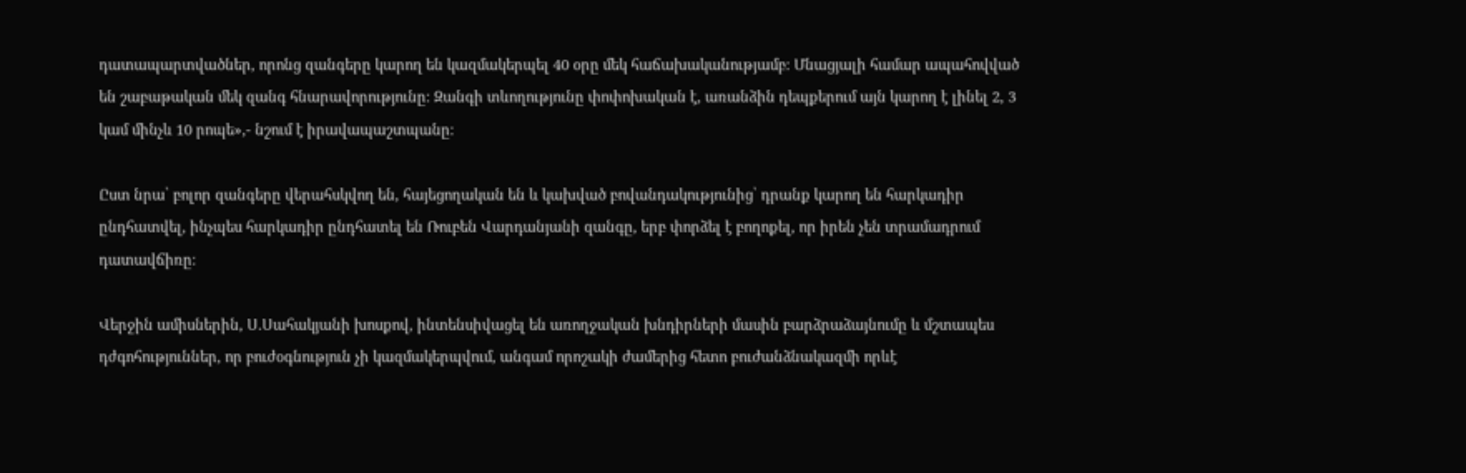դատապարտվածներ, որոնց զանգերը կարող են կազմակերպել 40 օրը մեկ հաճախականությամբ։ Մնացյալի համար ապահովված են շաբաթական մեկ զանգ հնարավորությունը։ Զանգի տևողությունը փոփոխական է, առանձին դեպքերում այն կարող է լինել 2, 3 կամ մինչև 10 րոպե»,- նշում է իրավապաշտպանը։

Ըստ նրա՝ բոլոր զանգերը վերահսկվող են, հայեցողական են և կախված բովանդակությունից՝ դրանք կարող են հարկադիր ընդհատվել, ինչպես հարկադիր ընդհատել են Ռուբեն Վարդանյանի զանգը, երբ փորձել է բողոքել, որ իրեն չեն տրամադրում դատավճիռը։

Վերջին ամիսներին, Ս.Սահակյանի խոսքով, ինտենսիվացել են առողջական խնդիրների մասին բարձրաձայնումը և մշտապես դժգոհություններ, որ բուժօգնություն չի կազմակերպվում, անգամ որոշակի ժամերից հետո բուժանձնակազմի որևէ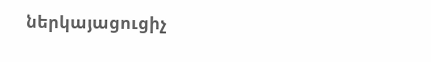ներկայացուցիչ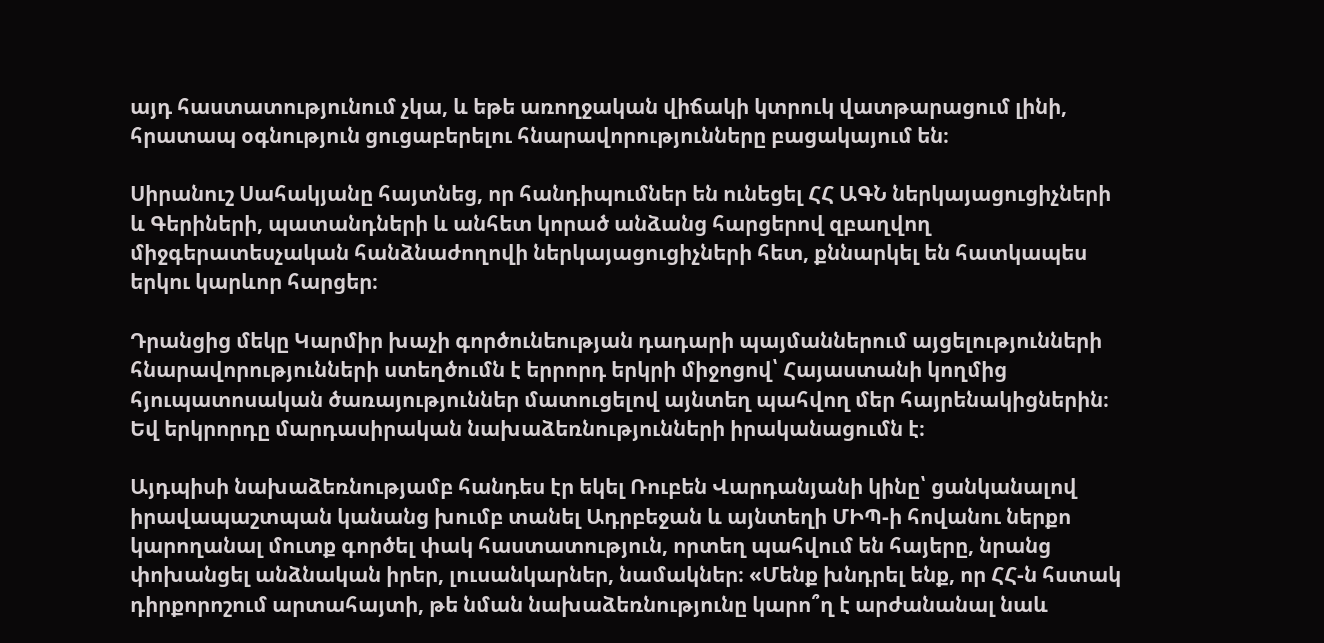այդ հաստատությունում չկա, և եթե առողջական վիճակի կտրուկ վատթարացում լինի, հրատապ օգնություն ցուցաբերելու հնարավորությունները բացակայում են։

Սիրանուշ Սահակյանը հայտնեց, որ հանդիպումներ են ունեցել ՀՀ ԱԳՆ ներկայացուցիչների և Գերիների, պատանդների և անհետ կորած անձանց հարցերով զբաղվող միջգերատեսչական հանձնաժողովի ներկայացուցիչների հետ, քննարկել են հատկապես երկու կարևոր հարցեր։

Դրանցից մեկը Կարմիր խաչի գործունեության դադարի պայմաններում այցելությունների հնարավորությունների ստեղծումն է երրորդ երկրի միջոցով՝ Հայաստանի կողմից հյուպատոսական ծառայություններ մատուցելով այնտեղ պահվող մեր հայրենակիցներին։ Եվ երկրորդը մարդասիրական նախաձեռնությունների իրականացումն է։

Այդպիսի նախաձեռնությամբ հանդես էր եկել Ռուբեն Վարդանյանի կինը՝ ցանկանալով իրավապաշտպան կանանց խումբ տանել Ադրբեջան և այնտեղի ՄԻՊ-ի հովանու ներքո կարողանալ մուտք գործել փակ հաստատություն, որտեղ պահվում են հայերը, նրանց փոխանցել անձնական իրեր, լուսանկարներ, նամակներ։ «Մենք խնդրել ենք, որ ՀՀ-ն հստակ դիրքորոշում արտահայտի, թե նման նախաձեռնությունը կարո՞ղ է արժանանալ նաև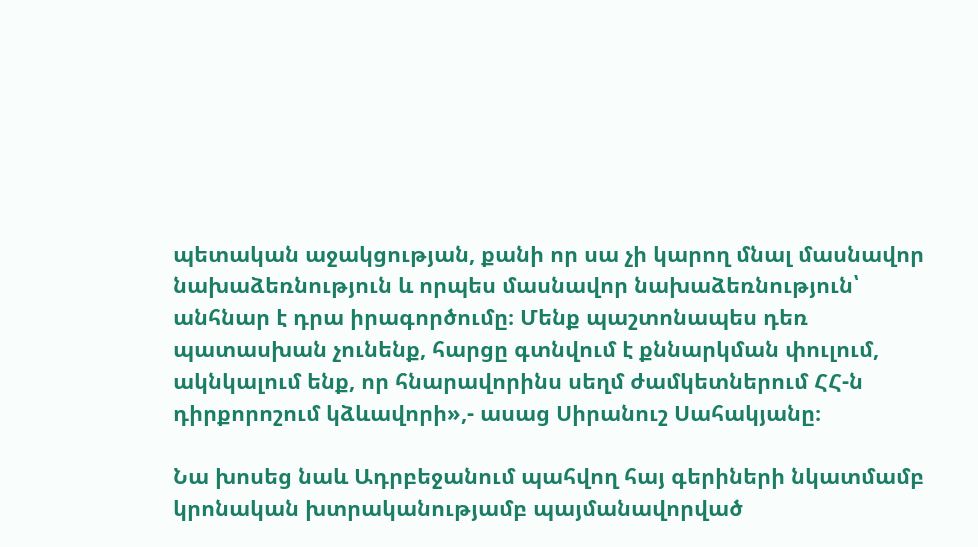պետական աջակցության, քանի որ սա չի կարող մնալ մասնավոր նախաձեռնություն և որպես մասնավոր նախաձեռնություն՝ անհնար է դրա իրագործումը։ Մենք պաշտոնապես դեռ պատասխան չունենք, հարցը գտնվում է քննարկման փուլում, ակնկալում ենք, որ հնարավորինս սեղմ ժամկետներում ՀՀ-ն դիրքորոշում կձևավորի»,- ասաց Սիրանուշ Սահակյանը։

Նա խոսեց նաև Ադրբեջանում պահվող հայ գերիների նկատմամբ կրոնական խտրականությամբ պայմանավորված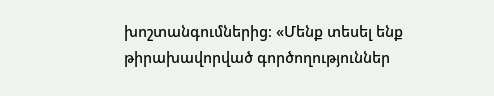խոշտանգումներից։ «Մենք տեսել ենք թիրախավորված գործողություններ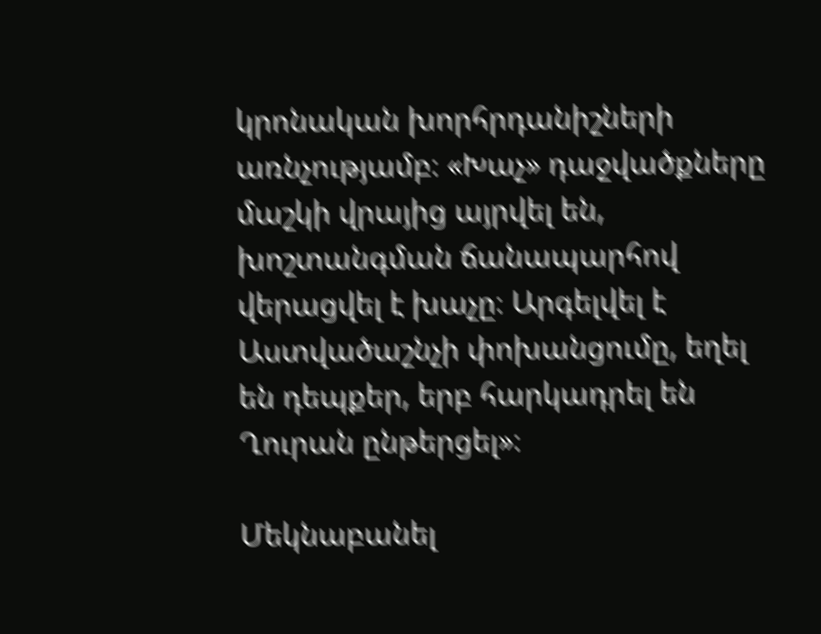կրոնական խորհրդանիշների առնչությամբ։ «Խաչ» դաջվածքները մաշկի վրայից այրվել են, խոշտանգման ճանապարհով վերացվել է խաչը։ Արգելվել է Աստվածաշնչի փոխանցումը, եղել են դեպքեր, երբ հարկադրել են Ղուրան ընթերցել»։

Մեկնաբանել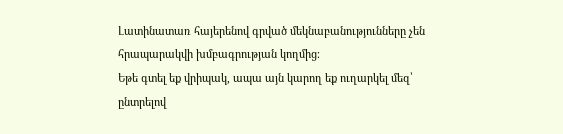Լատինատառ հայերենով գրված մեկնաբանությունները չեն հրապարակվի խմբագրության կողմից։
Եթե գտել եք վրիպակ, ապա այն կարող եք ուղարկել մեզ՝ ընտրելով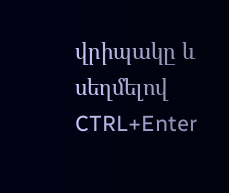վրիպակը և սեղմելով CTRL+Enter